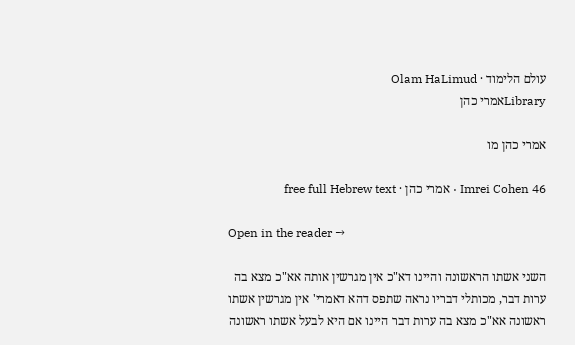עולם הלימוד · Olam HaLimud
Libraryאמרי כהן

אמרי כהן מו

Imrei Cohen 46 · אמרי כהן · free full Hebrew text

Open in the reader →

השני אשתו הראשונה והיינו דא"כ אין מגרשין אותה אא"כ מצא בה ערות דבר, מכותלי דבריו נראה שתפס דהא דאמרי' אין מגרשין אשתו ראשונה אא"כ מצא בה ערות דבר היינו אם היא לבעל אשתו ראשונה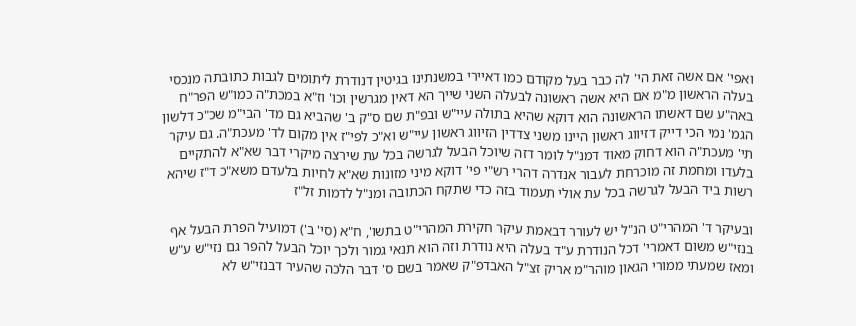ואפי' אם אשה זאת הי' לה כבר בעל מקודם כמו דאיירי במשנתינו בגיטין דנודרת ליתומים לגבות כתובתה מנכסי בעלה הראשון מ"מ אם היא אשה ראשונה לבעלה השני שייך הא דאין מגרשין וכו' וז"א במכת"ה כמו"ש הפר"ח באה"ע שם דאשתו הראשונה הוא דוקא שהיא בתולה עיי"ש ובפ"ת שם ס"ק ב' שהביא גם מד' הבי"מ שכ"כ דלשון הגמ' נמי הכי דייק דזיווג ראשון היינו משני צדדין הזיווג ראשון עיי"ש וא"כ לפי"ז אין מקום לד' מעכת"ה. גם עיקר תי' מעכת"ה הוא דחוק מאוד דמנ"ל לומר דזה שיוכל הבעל לגרשה בכל עת שירצה מיקרי דבר שא"א להתקיים בלעדו ומחמת זה מוכרחת לעבור אנדרה דהרי רש"י פי' דוקא מיני מזונות שא"א לחיות בלעדם משא"כ ד"ז שיהא רשות ביד הבעל לגרשה בכל עת אולי תעמוד בזה כדי שתקח הכתובה ומנ"ל לדמות זל"ז

ובעיקר ד' המהרי"ט הנ"ל יש לעורר דבאמת עיקר חקירת המהרי"ט בתשו', ח"א (סי' ב') דמועיל הפרת הבעל אף בנזי"ש משום דאמרי' דכל הנודרת ע"ד בעלה היא נודרת וזה הוא תנאי גמור ולכך יוכל הבעל להפר גם נזי"ש ע"ש ומאז שמעתי ממורי הגאון מוהר"מ אריק זצ"ל האבדפ"ק שאמר בשם ס' דבר הלכה שהעיר דבנזי"ש לא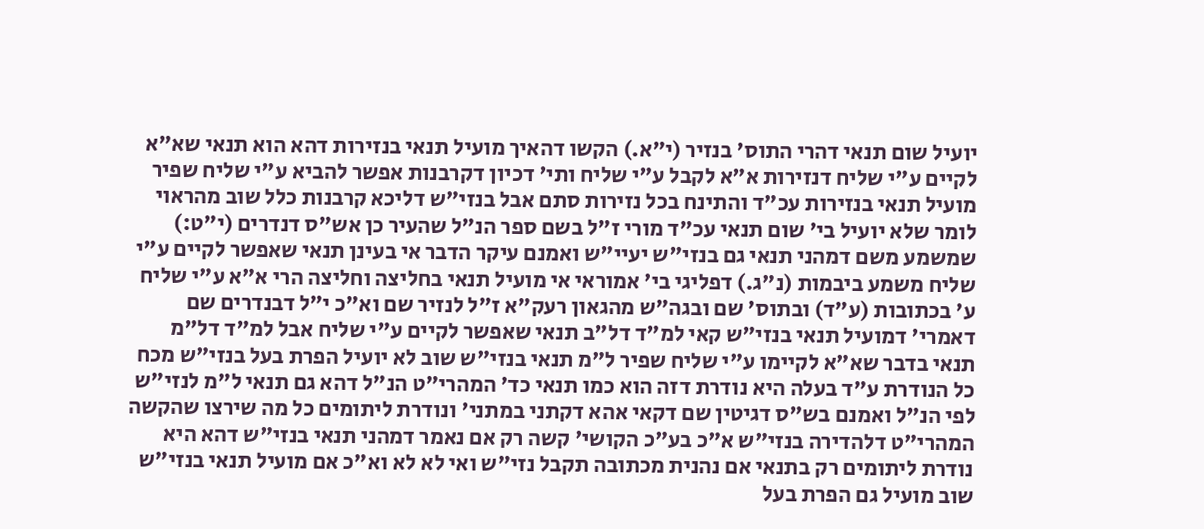יועיל שום תנאי דהרי התוס' בנזיר (י"א.) הקשו דהאיך מועיל תנאי בנזירות דהא הוא תנאי שא"א לקיים ע"י שליח דנזירות א"א לקבל ע"י שליח ותי' דכיון דקרבנות אפשר להביא ע"י שליח שפיר מועיל תנאי בנזירות עכ"ד והתינח בכל נזירות סתם אבל בנזי"ש דליכא קרבנות כלל שוב מהראוי לומר שלא יועיל בי' שום תנאי עכ"ד מורי ז"ל בשם ספר הנ"ל שהעיר כן אש"ס דנדרים (י"ט:) שמשמע משם דמהני תנאי גם בנזי"ש יעיי"ש ואמנם עיקר הדבר אי בעינן תנאי שאפשר לקיים ע"י שליח משמע ביבמות (נ"ג.) דפליגי בי' אמוראי אי מועיל תנאי בחליצה וחליצה הרי א"א ע"י שליח ע' בכתובות (ע"ד) ובתוס' שם ובגה"ש מהגאון רעק"א ז"ל לנזיר שם וא"כ י"ל דבנדרים שם דאמרי' דמועיל תנאי בנזי"ש קאי למ"ד דל"ב תנאי שאפשר לקיים ע"י שליח אבל למ"ד דל"מ תנאי בדבר שא"א לקיימו ע"י שליח שפיר ל"מ תנאי בנזי"ש שוב לא יועיל הפרת בעל בנזי"ש מכח כל הנודרת ע"ד בעלה היא נודרת דזה הוא כמו תנאי כד' המהרי"ט הנ"ל דהא גם תנאי ל"מ לנזי"ש לפי הנ"ל ואמנם בש"ס דגיטין שם דקאי אהא דקתני במתני' ונודרת ליתומים כל מה שירצו שהקשה המהרי"ט דלהדירה בנזי"ש א"כ בע"כ הקושי' קשה רק אם נאמר דמהני תנאי בנזי"ש דהא היא נודרת ליתומים רק בתנאי אם נהנית מכתובה תקבל נזי"ש ואי לא לא וא"כ אם מועיל תנאי בנזי"ש שוב מועיל גם הפרת בעל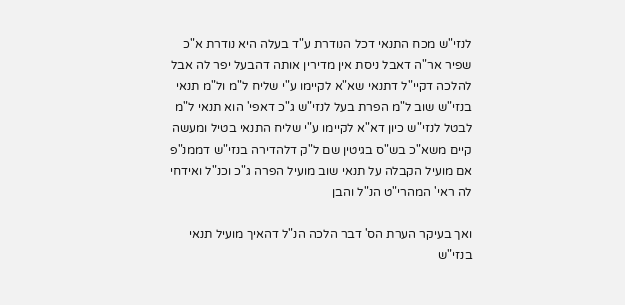לנזי"ש מכח התנאי דכל הנודרת ע"ד בעלה היא נודרת א"כ שפיר אר"ה דאבל ניסת אין מדירין אותה דהבעל יפר לה אבל להלכה דקיי"ל דתנאי שא"א לקיימו ע"י שליח ל"מ ול"מ תנאי בנזי"ש שוב ל"מ הפרת בעל לנזי"ש ג"כ דאפי' הוא תנאי ל"מ לבטל לנזי"ש כיון דא"א לקיימו ע"י שליח התנאי בטיל ומעשה קיים משא"כ בש"ס בגיטין שם ל"ק דלהדירה בנזי"ש דממנ"פ אם מועיל הקבלה על תנאי שוב מועיל הפרה ג"כ וכנ"ל ואידחי לה ראי' המהרי"ט הנ"ל והבן

ואך בעיקר הערת הס' דבר הלכה הנ"ל דהאיך מועיל תנאי בנזי"ש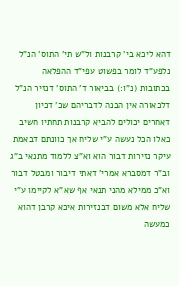דהא ליכא בי' קרבנות ול"ש תי' התוס' הנ"ל נלפע"ד לומר בפשוט עפי"ד ההפלאה בכתובות (נ"ו:) בביאור ד' התוס' דנזיר הנ"ל דלכאורה אין הבנה לדבריהם שכ' דכיון דאחרים יכולים להביא קרבנות תחתיו חשיב כאלו הכל נעשה ע"י שליח אך כוונתם דבאמת עיקר נזירות דבור הוא וא"צ ללמוד מתנאי ב"ג וב"ר דמסברא אמרי' דאתי דיבור ומבטל דבור וא"כ ממילא מהני תנאי אף שא"א לקיימו ע"י שליח אלא משום דבנזירות איכא קרבן דהוא כמעשה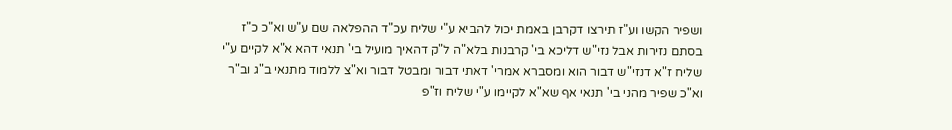ושפיר הקשו וע"ז תירצו דקרבן באמת יכול להביא ע"י שליח עכ"ד ההפלאה שם ע"ש וא"כ כ"ז בסתם נזירות אבל נזי"ש דליכא בי' קרבנות בלא"ה ל"ק דהאיך מועיל בי' תנאי דהא א"א לקיים ע"י שליח ז"א דנזי"ש דבור הוא ומסברא אמרי' דאתי דבור ומבטל דבור וא"צ ללמוד מתנאי ב"ג וב"ר וא"כ שפיר מהני בי' תנאי אף שא"א לקיימו ע"י שליח וז"פ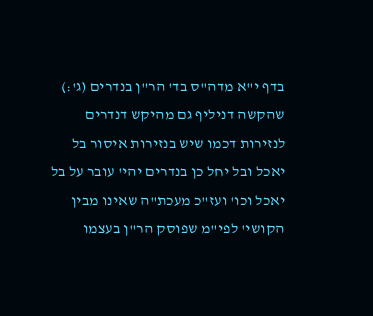בדף י"א מדה"ס בד' הר"ן בנדרים (ג':) שהקשה דניליף גם מהיקש דנדרים לנזירות דכמו שיש בנזירות איסור בל יאכל ובל יחל כן בנדרים יהי' עובר על בל יאכל וכו' ועז"כ מעכת"ה שאינו מבין הקושי' לפי"מ שפוסק הר"ן בעצמו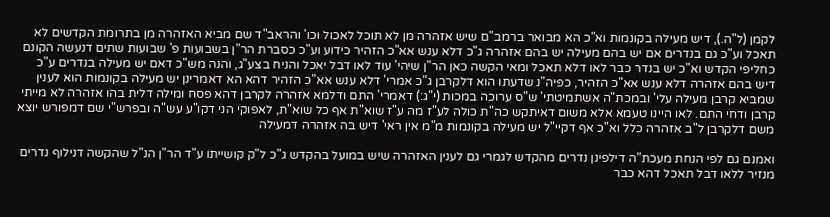לקמן (ל"ה.), דיש מעילה בקונמות וא"כ הא מבואר ברמב"ם שיש אזהרה מן לא תוכל לאכול וכו' והראב"ד שם מביא האזהרה מן בתרומת הקדשים לא תאכל וע"כ גם בנדרים אם יש בהם מעילה יש בהם אזהרה ג"כ דלא ענש אא"כ הזהיר כידוע וע"כ כסברת הר"ן בשבועות פ' שבועות שתים דנעשה הקונם כחליפי הקדש וא"כ יש בנדר כבר לאו דלא תאכל ומאי הקשה כאן הר"ן שיהי' עוד לאו דבל יאכל והניח בצע"ג, והנה מש"כ דאם יש מעילה בנדרים ע"כ דיש בהם אזהרה דלא ענש אא"כ הזהיר, כפיה"נ שדעתו הוא דלקרבן ג"כ אמרי' דלא ענש אא"כ הזהיר דהא הא דאמרינן יש מעילה בקונמות הוא לענין שמביא קרבן מעילה עלי' ובמכת"ה אשתמיטתי' ש"ס ערוכה במכות (י"ג:) דאמרי' התם ודלמא אזהרה לקרבן דהא פסח ומילה דלית בהו אזהרה לא מייתי קרבן ודחי התם. לאו היינו טעמא אלא משום דאיתקש כה"ת כולה לע"ז מה ע"ז שוא"ת אף כל שוא"ת, לאפוקי הני דקו"ע עש"ה ובפרש"י שם דמפורש יוצא משם דלקרבן ל"ב אזהרה כלל וא"כ אף דקיי"ל יש מעילה בקונמות מ"מ אין ראי' דיש בה אזהרה דמעילה

ואמנם גם לפי הנחת מעכת"ה דילפינן נדרים מהקדש לגמרי גם לענין האזהרה שיש במועל בהקדש ג"כ ל"ק קושייתו ע"ד הר"ן הנ"ל שהקשה דנילוף נדרים מנזיר ללאו דבל תאכל דהא כבר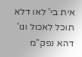אית בי' לאו דלא תוכל לאכול וגו' דהא נפק"מ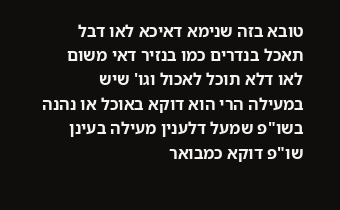טובא בזה שנימא דאיכא לאו דבל תאכל בנדרים כמו בנזיר דאי משום לאו דלא תוכל לאכול וגו' שיש במעילה הרי הוא דוקא באוכל או נהנה בשו"פ שמעל דלענין מעילה בעינן שו"פ דוקא כמבואר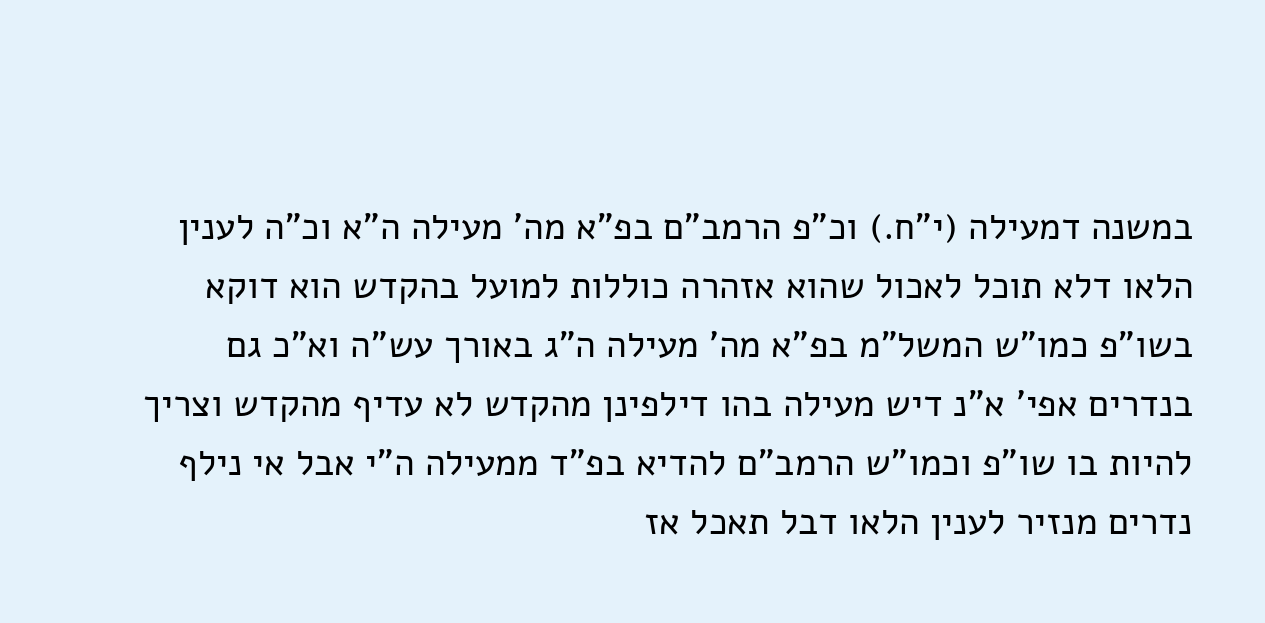במשנה דמעילה (י"ח.) וכ"פ הרמב"ם בפ"א מה' מעילה ה"א וכ"ה לענין הלאו דלא תוכל לאכול שהוא אזהרה כוללות למועל בהקדש הוא דוקא בשו"פ כמו"ש המשל"מ בפ"א מה' מעילה ה"ג באורך עש"ה וא"כ גם בנדרים אפי' א"נ דיש מעילה בהו דילפינן מהקדש לא עדיף מהקדש וצריך להיות בו שו"פ וכמו"ש הרמב"ם להדיא בפ"ד ממעילה ה"י אבל אי נילף נדרים מנזיר לענין הלאו דבל תאכל אז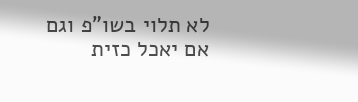לא תלוי בשו"פ וגם אם יאכל כזית